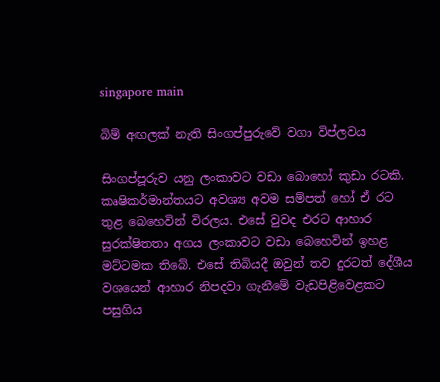singapore main

බිම් අඟලක් නැති සිංගප්පුරුවේ වගා විප්ලවය

සිංගප්පූරුව යනු ලංකාවට වඩා බොහෝ කුඩා රටකි. කෘෂිකර්මාන්තයට අවශ්‍ය අවම සම්පත් හෝ ඒ රට තුළ බෙහෙවින් විරලය. එසේ වුවද එරට ආහාර සුරක්ෂිතතා අගය ලංකාවට වඩා බෙහෙවින් ඉහළ මට්ටමක තිබේ. එසේ තිබියදී ඔවුන් තව දුරටත් දේශීය වශයෙන් ආහාර නිපදවා ගැනීමේ වැඩපිළිවෙළකට පසුගිය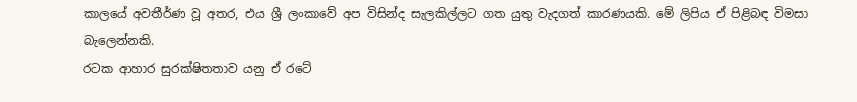කාලයේ අවතීර්ණ වූ අතර, එය ශ්‍රී ලංකාවේ අප විසින්ද සැලකිල්ලට ගත යුතු වැදගත් කාරණයකි. මේ ලිපිය ඒ පිළිබඳ විමසා බැලෙන්නකි.
රටක ආහාර සුරක්ෂිතතාව යනු ඒ රටේ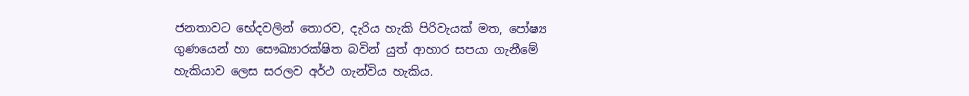ජනතාවට භේදවලින් තොරව, දැරිය හැකි පිරිවැයක් මත, පෝෂ්‍ය ගුණයෙන් හා සෞඛ්‍යාරක්ෂිත බවින් යුත් ආහාර සපයා ගැනීමේ හැකියාව ලෙස සරලව අර්ථ ගැන්විය හැකිය.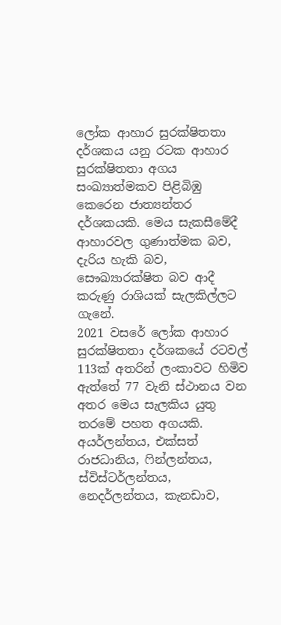ලෝක ආහාර සුරක්ෂිතතා දර්ශකය යනු රටක ආහාර සුරක්ෂිතතා අගය සංඛ්‍යාත්මකව පිළිබිඹු කෙරෙන ජාත්‍යන්තර දර්ශකයකි. මෙය සැකසීමේදී ආහාරවල ගුණාත්මක බව, දැරිය හැකි බව, සෞඛ්‍යාරක්ෂිත බව ආදී කරුණු රාශියක් සැලකිල්ලට ගැනේ.
2021 වසරේ ලෝක ආහාර සුරක්ෂිතතා දර්ශකයේ රටවල් 113ක් අතරින් ලංකාවට හිමිව ඇත්තේ 77 වැනි ස්ථානය වන අතර මෙය සැලකිය යුතු තරමේ පහත අගයකි.
අයර්ලන්තය, එක්සත් රාජධානිය, ෆින්ලන්තය, ස්විස්ටර්ලන්තය, නෙදර්ලන්තය, කැනඩාව,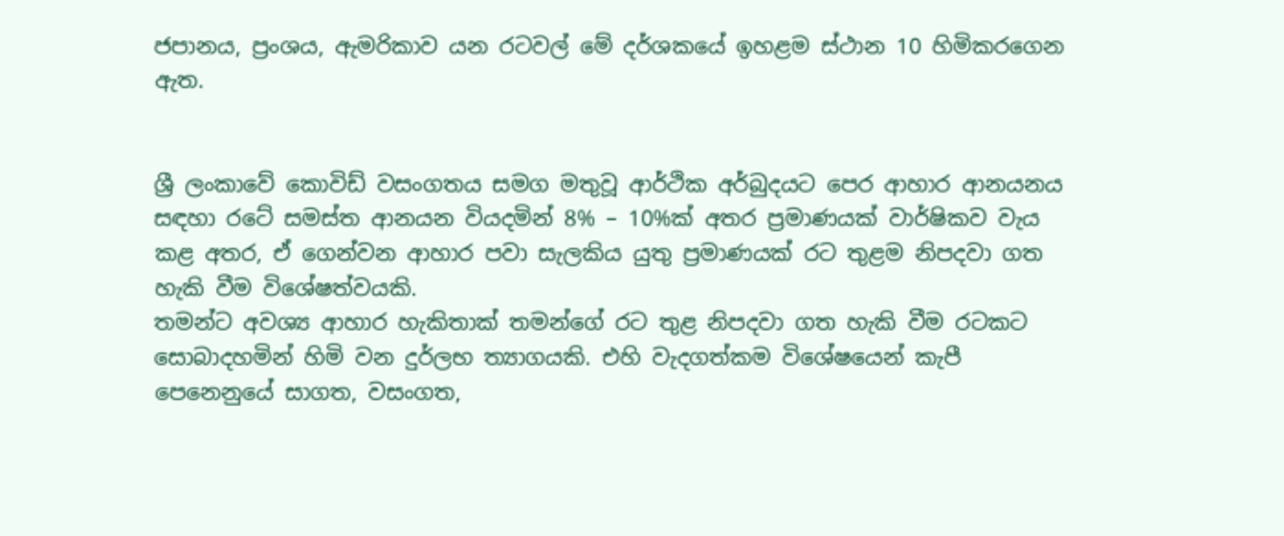ජපානය, ප්‍රංශය, ඇමරිකාව යන රටවල් මේ දර්ශකයේ ඉහළම ස්ථාන 10 හිමිකරගෙන ඇත.


ශ්‍රී ලංකාවේ කොවිඩ් වසංගතය සමග මතුවූ ආර්ථික අර්බුදයට පෙර ආහාර ආනයනය සඳහා රටේ සමස්ත ආනයන වියදමින් 8% – 10%ක් අතර ප්‍රමාණයක් වාර්ෂිකව වැය කළ අතර, ඒ ගෙන්වන ආහාර පවා සැලකිය යුතු ප්‍රමාණයක් රට තුළම නිපදවා ගත හැකි වීම විශේෂත්වයකි.
තමන්ට අවශ්‍ය ආහාර හැකිතාක් තමන්ගේ රට තුළ නිපදවා ගත හැකි වීම රටකට සොබාදහමින් හිමි වන දුර්ලභ ත්‍යාගයකි. එහි වැදගත්කම විශේෂයෙන් කැපී පෙනෙනුයේ සාගත, වසංගත,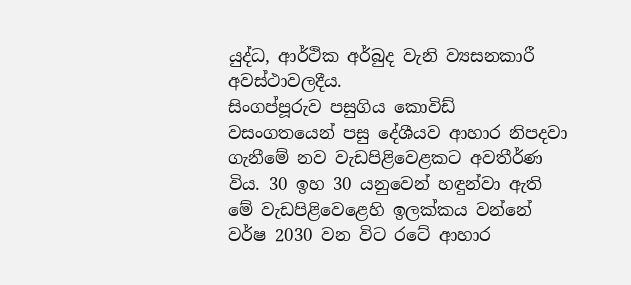යුද්ධ, ආර්ථික අර්බුද වැනි ව්‍යසනකාරී අවස්ථාවලදීය.
සිංගප්පූරුව පසුගිය කොවිඩ් වසංගතයෙන් පසු දේශීයව ආහාර නිපදවා ගැනීමේ නව වැඩපිළිවෙළකට අවතීර්ණ විය. 30 ඉහ 30 යනුවෙන් හඳුන්වා ඇති මේ වැඩපිළිවෙළෙහි ඉලක්කය වන්නේ වර්ෂ 2030 වන විට රටේ ආහාර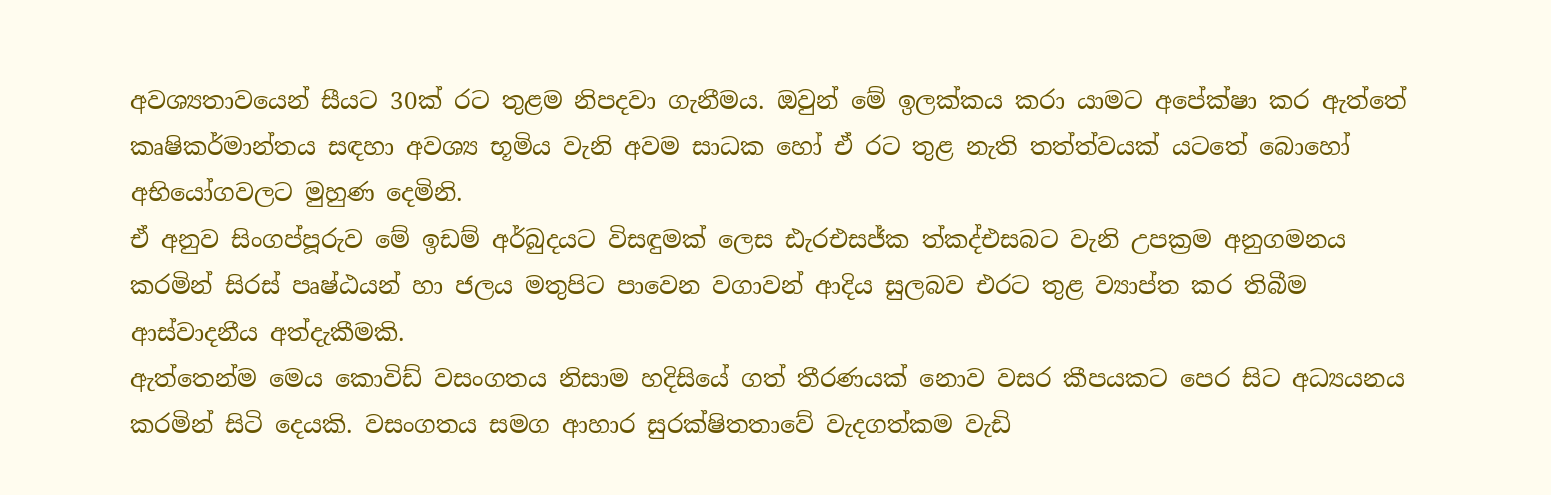අවශ්‍යතාවයෙන් සීයට 30ක් රට තුළම නිපදවා ගැනීමය. ඔවුන් මේ ඉලක්කය කරා යාමට අපේක්ෂා කර ඇත්තේ කෘෂිකර්මාන්තය සඳහා අවශ්‍ය භූමිය වැනි අවම සාධක හෝ ඒ රට තුළ නැති තත්ත්වයක් යටතේ බොහෝ අභියෝගවලට මුහුණ දෙමිනි.
ඒ අනුව සිංගප්පූරුව මේ ඉඩම් අර්බුදයට විසඳුමක් ලෙස ඪැරඑසජ්ක ත්‍කද්එසබට වැනි උපක්‍රම අනුගමනය කරමින් සිරස් පෘෂ්ඨයන් හා ජලය මතුපිට පාවෙන වගාවන් ආදිය සුලබව එරට තුළ ව්‍යාප්ත කර තිබීම ආස්වාදනීය අත්දැකීමකි.
ඇත්තෙන්ම මෙය කොවිඩ් වසංගතය නිසාම හදිසියේ ගත් තීරණයක් නොව වසර කීපයකට පෙර සිට අධ්‍යයනය කරමින් සිටි දෙයකි. වසංගතය සමග ආහාර සුරක්ෂිතතාවේ වැදගත්කම වැඩි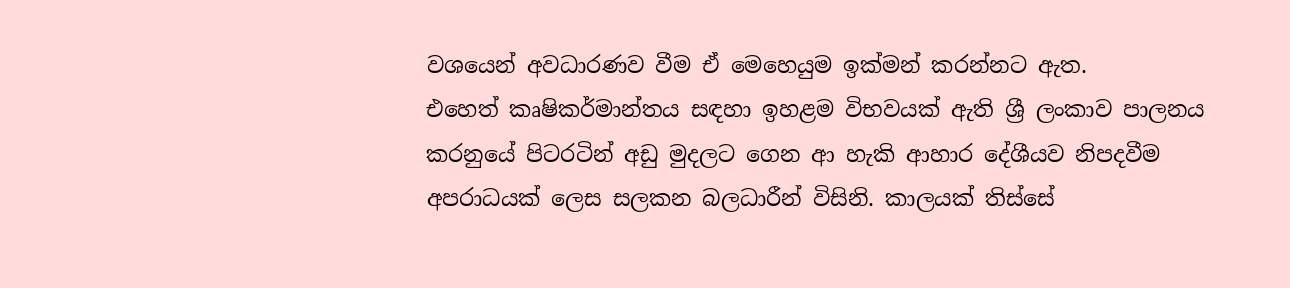වශයෙන් අවධාරණව වීම ඒ මෙහෙයුම ඉක්මන් කරන්නට ඇත.
එහෙත් කෘෂිකර්මාන්තය සඳහා ඉහළම විභවයක් ඇති ශ්‍රී ලංකාව පාලනය කරනුයේ පිටරටින් අඩු මුදලට ගෙන ආ හැකි ආහාර දේශීයව නිපදවීම අපරාධයක් ලෙස සලකන බලධාරීන් විසිනි. කාලයක් තිස්සේ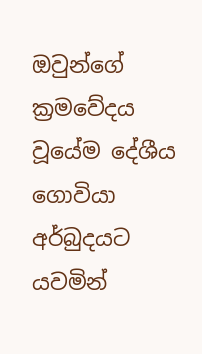ඔවුන්ගේ ක්‍රමවේදය වූයේම දේශීය ගොවියා අර්බුදයට යවමින්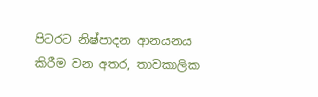පිටරට නිෂ්පාදන ආනයනය කිරීම වන අතර, තාවකාලික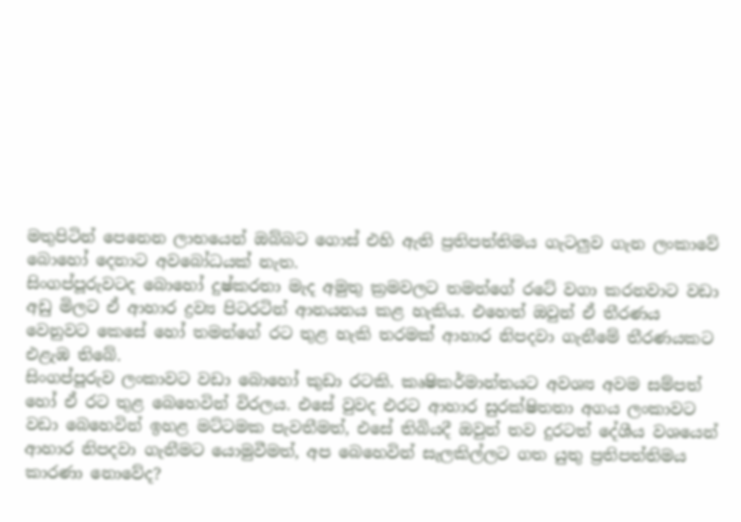මතුපිටින් පෙනෙන ලාභයෙන් ඔබ්බට ගොස් එහි ඇති ප්‍රතිපත්තිමය ගැටලුව ගැන ලංකාවේ බොහෝ දෙනාට අවබෝධයක් නැත.
සිංගප්පූරුවටද බොහෝ දුෂ්කරතා මැද අමුතු ක්‍රමවලට තමන්ගේ රටේ වගා කරනවාට වඩා අඩු මිලට ඒ ආහාර ද්‍රව්‍ය පිටරටින් ආනයනය කළ හැකිය. එහෙත් ඔවුන් ඒ තීරණය වෙනුවට කෙසේ හෝ තමන්ගේ රට තුළ හැකි තරමක් ආහාර නිපදවා ගැනීමේ තීරණයකට එළැඹ තිබේ.
සිංගප්පූරුව ලංකාවට වඩා බොහෝ කුඩා රටකි. කෘෂිකර්මාන්තයට අවශ්‍ය අවම සම්පත් හෝ ඒ රට තුළ බෙහෙවින් විරලය. එසේ වුවද එරට ආහාර සුරක්ෂිතතා අගය ලංකාවට වඩා බෙහෙවින් ඉහළ මට්ටමක පැවතීමත්, එසේ තිබියදී ඔවුන් තව දුරටත් දේශීය වශයෙන් ආහාර නිපදවා ගැනීමට යොමුවීමත්, අප බෙහෙවින් සැලකිල්ලට ගත යුතු ප්‍රතිපත්තිමය කාරණා නොවේද?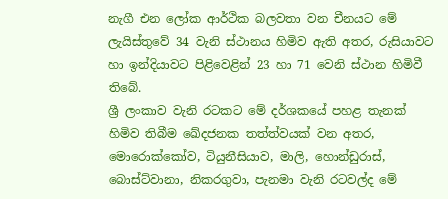නැගී එන ලෝක ආර්ථික බලවතා වන චීනයට මේ ලැයිස්තුවේ 34 වැනි ස්ථානය හිමිව ඇති අතර, රුසියාවට හා ඉන්දියාවට පිළිවෙළින් 23 හා 71 වෙනි ස්ථාන හිමිවී තිබේ.
ශ්‍රී ලංකාව වැනි රටකට මේ දර්ශකයේ පහළ තැනක් හිමිව තිබීම ඛේදජනක තත්ත්වයක් වන අතර, මොරොක්කෝව, ටියුනීසියාව, මාලි, හොන්ඩුරාස්, බොස්ට්වානා, නිකරගුවා, පැනමා වැනි රටවල්ද මේ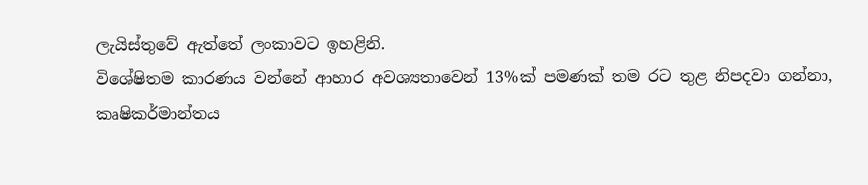ලැයිස්තුවේ ඇත්තේ ලංකාවට ඉහළිනි.
විශේෂිතම කාරණය වන්නේ ආහාර අවශ්‍යතාවෙන් 13%ක් පමණක් තම රට තුළ නිපදවා ගන්නා, කෘෂිකර්මාන්තය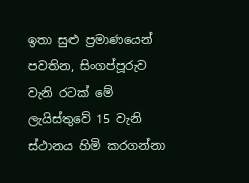ඉතා සුළු ප්‍රමාණයෙන් පවතින, සිංගප්පූරුව වැනි රටක් මේ ලැයිස්තුවේ 15 වැනි ස්ථානය හිමි කරගන්නා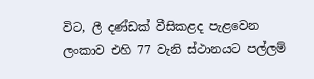විට, ලී දණ්ඩක් වීසිකළද පැළවෙන ලංකාව එහි 77 වැනි ස්ථානයට පල්ලම්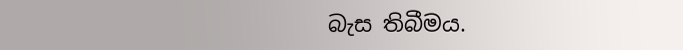බැස තිබීමය.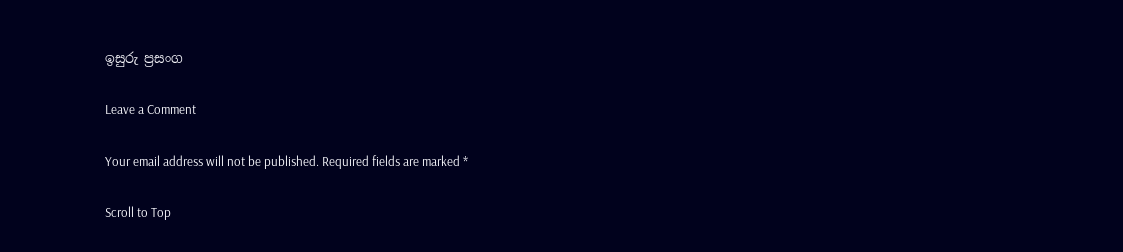ඉසුරු ප්‍රසංග

Leave a Comment

Your email address will not be published. Required fields are marked *

Scroll to Top